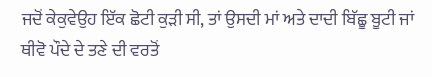ਜਦੋਂ ਕੇਕੁਵੇਉਹ ਇੱਕ ਛੋਟੀ ਕੁੜੀ ਸੀ, ਤਾਂ ਉਸਦੀ ਮਾਂ ਅਤੇ ਦਾਦੀ ਬਿੱਛੂ ਬੂਟੀ ਜਾਂ ਥੀਵੋ ਪੌਦੇ ਦੇ ਤਣੇ ਦੀ ਵਰਤੋਂ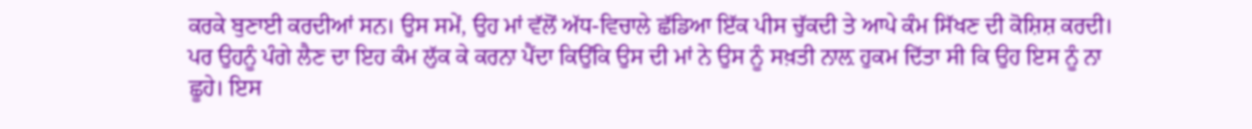ਕਰਕੇ ਬੁਣਾਈ ਕਰਦੀਆਂ ਸਨ। ਉਸ ਸਮੇਂ, ਉਹ ਮਾਂ ਵੱਲੋਂ ਅੱਧ-ਵਿਚਾਲੇ ਛੱਡਿਆ ਇੱਕ ਪੀਸ ਚੁੱਕਦੀ ਤੇ ਆਪੇ ਕੰਮ ਸਿੱਖਣ ਦੀ ਕੋਸ਼ਿਸ਼ ਕਰਦੀ। ਪਰ ਉਹਨੂੰ ਪੰਗੇ ਲੈਣ ਦਾ ਇਹ ਕੰਮ ਲੁੱਕ ਕੇ ਕਰਨਾ ਪੈਂਦਾ ਕਿਉਂਕਿ ਉਸ ਦੀ ਮਾਂ ਨੇ ਉਸ ਨੂੰ ਸਖ਼ਤੀ ਨਾਲ਼ ਹੁਕਮ ਦਿੱਤਾ ਸੀ ਕਿ ਉਹ ਇਸ ਨੂੰ ਨਾ ਛੂਹੇ। ਇਸ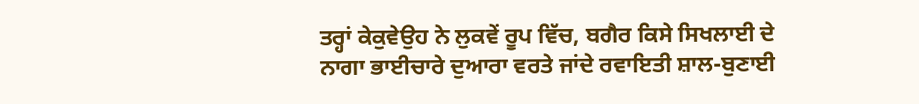ਤਰ੍ਹਾਂ ਕੇਕੁਵੇਉਹ ਨੇ ਲੁਕਵੇਂ ਰੂਪ ਵਿੱਚ, ਬਗੈਰ ਕਿਸੇ ਸਿਖਲਾਈ ਦੇ ਨਾਗਾ ਭਾਈਚਾਰੇ ਦੁਆਰਾ ਵਰਤੇ ਜਾਂਦੇ ਰਵਾਇਤੀ ਸ਼ਾਲ-ਬੁਣਾਈ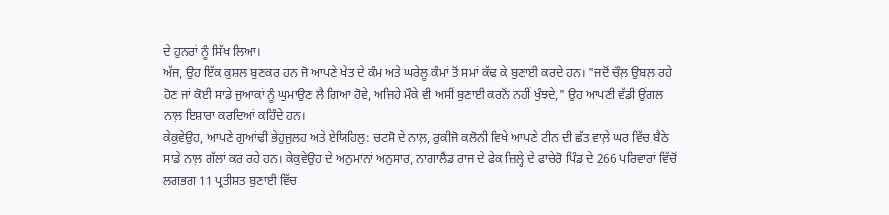ਦੇ ਹੁਨਰਾਂ ਨੂੰ ਸਿੱਖ ਲਿਆ।
ਅੱਜ, ਉਹ ਇੱਕ ਕੁਸ਼ਲ ਬੁਣਕਰ ਹਨ ਜੋ ਆਪਣੇ ਖੇਤ ਦੇ ਕੰਮ ਅਤੇ ਘਰੇਲੂ ਕੰਮਾਂ ਤੋਂ ਸਮਾਂ ਕੱਢ ਕੇ ਬੁਣਾਈ ਕਰਦੇ ਹਨ। "ਜਦੋਂ ਚੌਲ਼ ਉਬਲ਼ ਰਹੇ ਹੋਣ ਜਾਂ ਕੋਈ ਸਾਡੇ ਜੁਆਕਾਂ ਨੂੰ ਘੁਮਾਉਣ ਲੈ ਗਿਆ ਹੋਵੇ, ਅਜਿਹੇ ਮੌਕੇ ਵੀ ਅਸੀਂ ਬੁਣਾਈ ਕਰਨੋਂ ਨਹੀਂ ਖੁੰਝਦੇ," ਉਹ ਆਪਣੀ ਵੱਡੀ ਉਂਗਲ ਨਾਲ਼ ਇਸ਼ਾਰਾ ਕਰਦਿਆਂ ਕਹਿੰਦੇ ਹਨ।
ਕੇਕੁਵੇਉਹ, ਆਪਣੇ ਗੁਆਂਢੀ ਭੇਹੁਜੁਲਹ ਅਤੇ ਏਯਿਹਿਲੁ: ਚਟਸੋ ਦੇ ਨਾਲ਼, ਰੁਕੀਜੋ ਕਲੋਨੀ ਵਿਖੇ ਆਪਣੇ ਟੀਨ ਦੀ ਛੱਤ ਵਾਲ਼ੇ ਘਰ ਵਿੱਚ ਬੈਠੇ ਸਾਡੇ ਨਾਲ਼ ਗੱਲਾਂ ਕਰ ਰਹੇ ਹਨ। ਕੇਕੁਵੇਉਹ ਦੇ ਅਨੁਮਾਨਾਂ ਅਨੁਸਾਰ, ਨਾਗਾਲੈਂਡ ਰਾਜ ਦੇ ਫੇਕ ਜ਼ਿਲ੍ਹੇ ਦੇ ਫਾਚੇਰੋ ਪਿੰਡ ਦੇ 266 ਪਰਿਵਾਰਾਂ ਵਿੱਚੋਂ ਲਗਭਗ 11 ਪ੍ਰਤੀਸ਼ਤ ਬੁਣਾਈ ਵਿੱਚ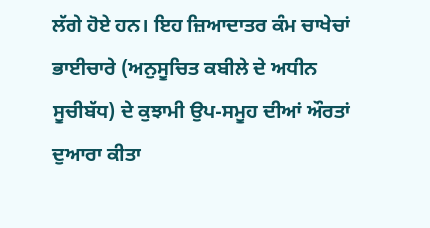ਲੱਗੇ ਹੋਏ ਹਨ। ਇਹ ਜ਼ਿਆਦਾਤਰ ਕੰਮ ਚਾਖੇਚਾਂ ਭਾਈਚਾਰੇ (ਅਨੁਸੂਚਿਤ ਕਬੀਲੇ ਦੇ ਅਧੀਨ ਸੂਚੀਬੱਧ) ਦੇ ਕੁਝਾਮੀ ਉਪ-ਸਮੂਹ ਦੀਆਂ ਔਰਤਾਂ ਦੁਆਰਾ ਕੀਤਾ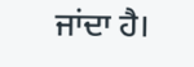ਜਾਂਦਾ ਹੈ।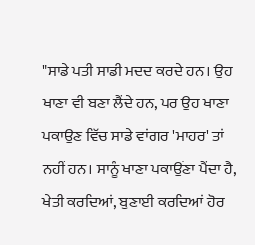"ਸਾਡੇ ਪਤੀ ਸਾਡੀ ਮਦਦ ਕਰਦੇ ਹਨ। ਉਹ ਖਾਣਾ ਵੀ ਬਣਾ ਲੈਂਦੇ ਹਨ, ਪਰ ਉਹ ਖਾਣਾ ਪਕਾਉਣ ਵਿੱਚ ਸਾਡੇ ਵਾਂਗਰ 'ਮਾਹਰ' ਤਾਂ ਨਹੀਂ ਹਨ। ਸਾਨੂੰ ਖਾਣਾ ਪਕਾਉਂਣਾ ਪੈਂਦਾ ਹੈ, ਖੇਤੀ ਕਰਦਿਆਂ, ਬੁਣਾਈ ਕਰਦਿਆਂ ਹੋਰ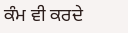ਕੰਮ ਵੀ ਕਰਦੇ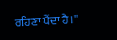ਰਹਿਣਾ ਪੈਂਦਾ ਹੈ।''